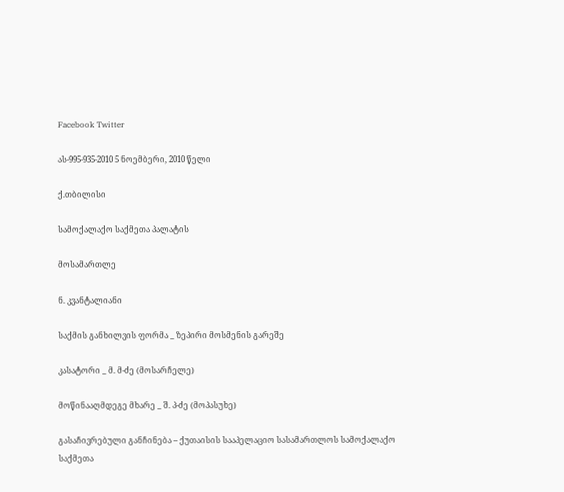Facebook Twitter

ას-995-935-2010 5 ნოემბერი, 2010 წელი

ქ.თბილისი

სამოქალაქო საქმეთა პალატის

მოსამართლე

ნ. კვანტალიანი

საქმის განხილვის ფორმა _ ზეპირი მოსმენის გარეშე

კასატორი _ მ. მ-ძე (მოსარჩელე)

მოწინააღმდეგე მხარე _ შ. პ-ძე (მოპასუხე)

გასაჩივრებული განჩინება – ქუთაისის სააპელაციო სასამართლოს სამოქალაქო საქმეთა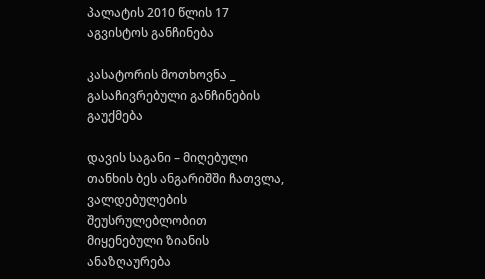პალატის 2010 წლის 17 აგვისტოს განჩინება

კასატორის მოთხოვნა _ გასაჩივრებული განჩინების გაუქმება

დავის საგანი – მიღებული თანხის ბეს ანგარიშში ჩათვლა, ვალდებულების შეუსრულებლობით მიყენებული ზიანის ანაზღაურება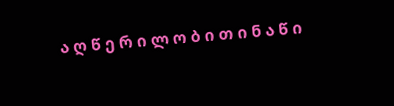ა ღ წ ე რ ი ლ ო ბ ი თ ი ნ ა წ ი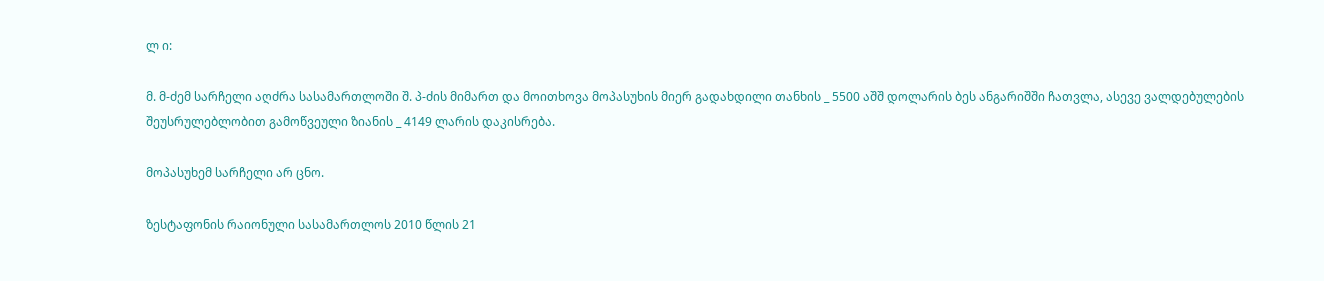ლ ი:

მ. მ-ძემ სარჩელი აღძრა სასამართლოში შ. პ-ძის მიმართ და მოითხოვა მოპასუხის მიერ გადახდილი თანხის _ 5500 აშშ დოლარის ბეს ანგარიშში ჩათვლა, ასევე ვალდებულების შეუსრულებლობით გამოწვეული ზიანის _ 4149 ლარის დაკისრება.

მოპასუხემ სარჩელი არ ცნო.

ზესტაფონის რაიონული სასამართლოს 2010 წლის 21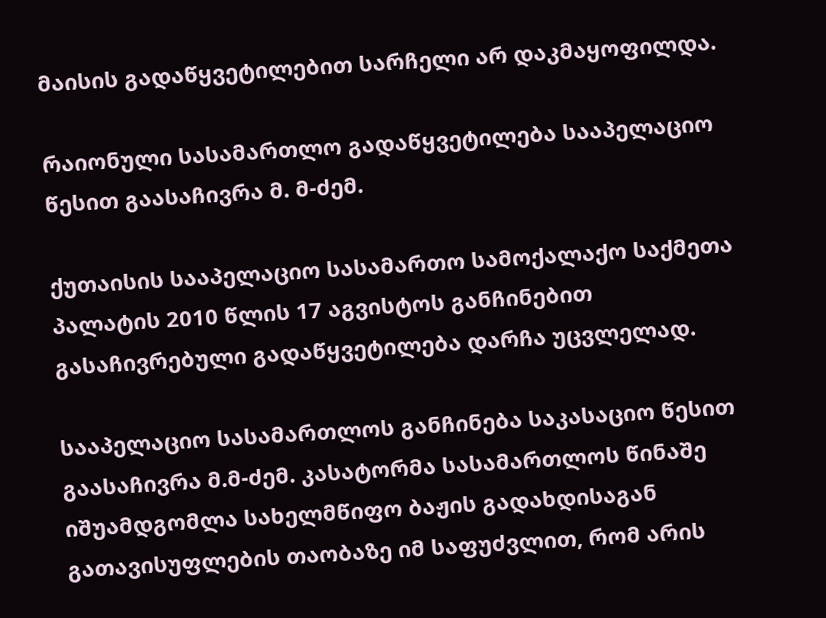მაისის გადაწყვეტილებით სარჩელი არ დაკმაყოფილდა.

რაიონული სასამართლო გადაწყვეტილება სააპელაციო წესით გაასაჩივრა მ. მ-ძემ.

ქუთაისის სააპელაციო სასამართო სამოქალაქო საქმეთა პალატის 2010 წლის 17 აგვისტოს განჩინებით გასაჩივრებული გადაწყვეტილება დარჩა უცვლელად.

სააპელაციო სასამართლოს განჩინება საკასაციო წესით გაასაჩივრა მ.მ-ძემ. კასატორმა სასამართლოს წინაშე იშუამდგომლა სახელმწიფო ბაჟის გადახდისაგან გათავისუფლების თაობაზე იმ საფუძვლით, რომ არის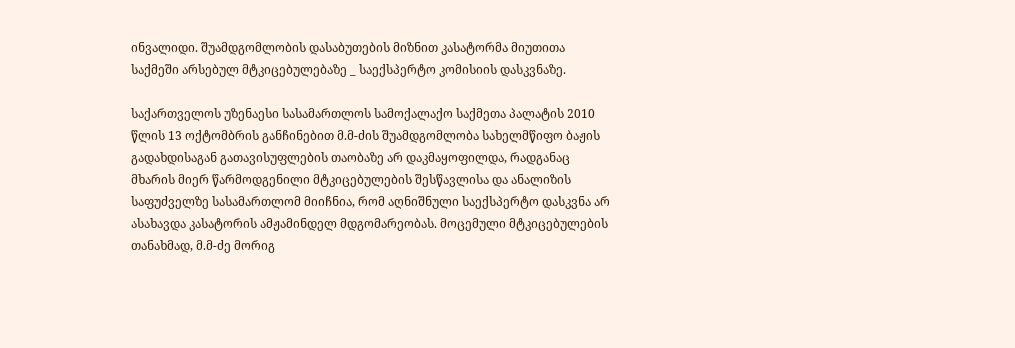ინვალიდი. შუამდგომლობის დასაბუთების მიზნით კასატორმა მიუთითა საქმეში არსებულ მტკიცებულებაზე _ საექსპერტო კომისიის დასკვნაზე.

საქართველოს უზენაესი სასამართლოს სამოქალაქო საქმეთა პალატის 2010 წლის 13 ოქტომბრის განჩინებით მ.მ-ძის შუამდგომლობა სახელმწიფო ბაჟის გადახდისაგან გათავისუფლების თაობაზე არ დაკმაყოფილდა, რადგანაც მხარის მიერ წარმოდგენილი მტკიცებულების შესწავლისა და ანალიზის საფუძველზე სასამართლომ მიიჩნია, რომ აღნიშნული საექსპერტო დასკვნა არ ასახავდა კასატორის ამჟამინდელ მდგომარეობას. მოცემული მტკიცებულების თანახმად, მ.მ-ძე მორიგ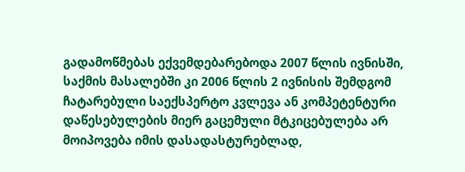გადამოწმებას ექვემდებარებოდა 2007 წლის ივნისში, საქმის მასალებში კი 2006 წლის 2 ივნისის შემდგომ ჩატარებული საექსპერტო კვლევა ან კომპეტენტური დაწესებულების მიერ გაცემული მტკიცებულება არ მოიპოვება იმის დასადასტურებლად,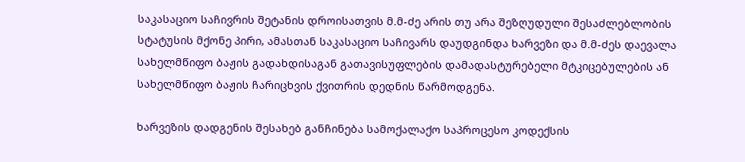საკასაციო საჩივრის შეტანის დროისათვის მ.მ-ძე არის თუ არა შეზღუდული შესაძლებლობის სტატუსის მქონე პირი, ამასთან საკასაციო საჩივარს დაუდგინდა ხარვეზი და მ.მ-ძეს დაევალა სახელმწიფო ბაჟის გადახდისაგან გათავისუფლების დამადასტურებელი მტკიცებულების ან სახელმწიფო ბაჟის ჩარიცხვის ქვითრის დედნის წარმოდგენა.

ხარვეზის დადგენის შესახებ განჩინება სამოქალაქო საპროცესო კოდექსის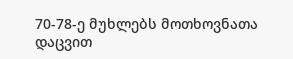70-78-ე მუხლებს მოთხოვნათა დაცვით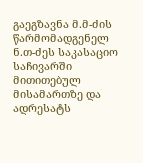გაეგზავნა მ.მ-ძის წარმომადგენელ ნ.თ-ძეს საკასაციო საჩივარში მითითებულ მისამართზე და ადრესატს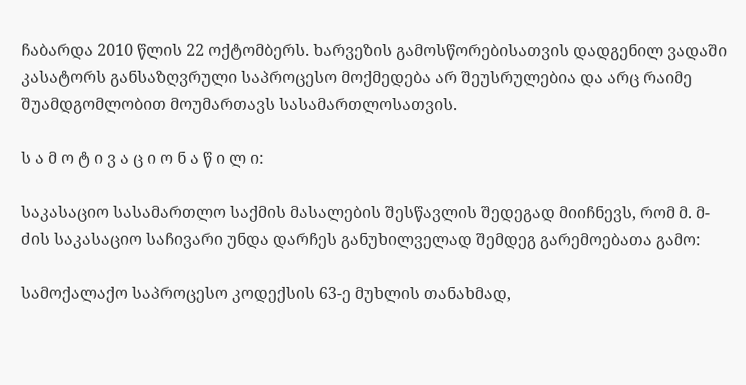ჩაბარდა 2010 წლის 22 ოქტომბერს. ხარვეზის გამოსწორებისათვის დადგენილ ვადაში კასატორს განსაზღვრული საპროცესო მოქმედება არ შეუსრულებია და არც რაიმე შუამდგომლობით მოუმართავს სასამართლოსათვის.

ს ა მ ო ტ ი ვ ა ც ი ო ნ ა წ ი ლ ი:

საკასაციო სასამართლო საქმის მასალების შესწავლის შედეგად მიიჩნევს, რომ მ. მ-ძის საკასაციო საჩივარი უნდა დარჩეს განუხილველად შემდეგ გარემოებათა გამო:

სამოქალაქო საპროცესო კოდექსის 63-ე მუხლის თანახმად,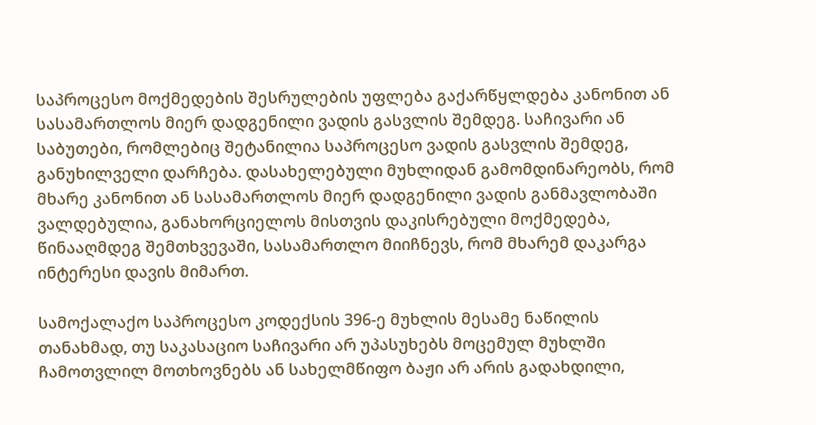საპროცესო მოქმედების შესრულების უფლება გაქარწყლდება კანონით ან სასამართლოს მიერ დადგენილი ვადის გასვლის შემდეგ. საჩივარი ან საბუთები, რომლებიც შეტანილია საპროცესო ვადის გასვლის შემდეგ, განუხილველი დარჩება. დასახელებული მუხლიდან გამომდინარეობს, რომ მხარე კანონით ან სასამართლოს მიერ დადგენილი ვადის განმავლობაში ვალდებულია, განახორციელოს მისთვის დაკისრებული მოქმედება, წინააღმდეგ შემთხვევაში, სასამართლო მიიჩნევს, რომ მხარემ დაკარგა ინტერესი დავის მიმართ.

სამოქალაქო საპროცესო კოდექსის 396-ე მუხლის მესამე ნაწილის თანახმად, თუ საკასაციო საჩივარი არ უპასუხებს მოცემულ მუხლში ჩამოთვლილ მოთხოვნებს ან სახელმწიფო ბაჟი არ არის გადახდილი,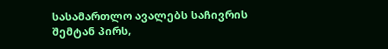სასამართლო ავალებს საჩივრის შემტან პირს,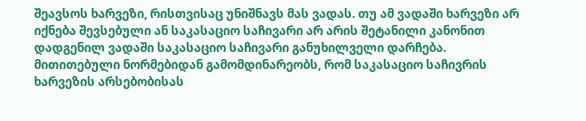შეავსოს ხარვეზი, რისთვისაც უნიშნავს მას ვადას. თუ ამ ვადაში ხარვეზი არ იქნება შევსებული ან საკასაციო საჩივარი არ არის შეტანილი კანონით დადგენილ ვადაში საკასაციო საჩივარი განუხილველი დარჩება. მითითებული ნორმებიდან გამომდინარეობს, რომ საკასაციო საჩივრის ხარვეზის არსებობისას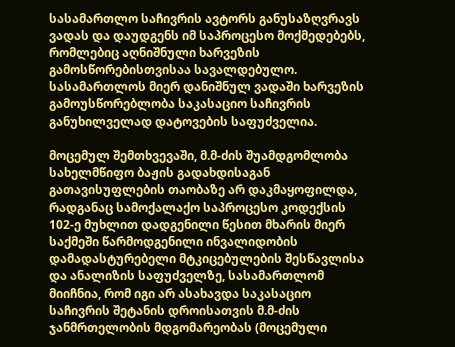სასამართლო საჩივრის ავტორს განუსაზღვრავს ვადას და დაუდგენს იმ საპროცესო მოქმედებებს, რომლებიც აღნიშნული ხარვეზის გამოსწორებისთვისაა სავალდებულო. სასამართლოს მიერ დანიშნულ ვადაში ხარვეზის გამოუსწორებლობა საკასაციო საჩივრის განუხილველად დატოვების საფუძველია.

მოცემულ შემთხვევაში, მ.მ-ძის შუამდგომლობა სახელმწიფო ბაჟის გადახდისაგან გათავისუფლების თაობაზე არ დაკმაყოფილდა, რადგანაც სამოქალაქო საპროცესო კოდექსის 102-ე მუხლით დადგენილი წესით მხარის მიერ საქმეში წარმოდგენილი ინვალიდობის დამადასტურებელი მტკიცებულების შესწავლისა და ანალიზის საფუძველზე, სასამართლომ მიიჩნია, რომ იგი არ ასახავდა საკასაციო საჩივრის შეტანის დროისათვის მ.მ-ძის ჯანმრთელობის მდგომარეობას (მოცემული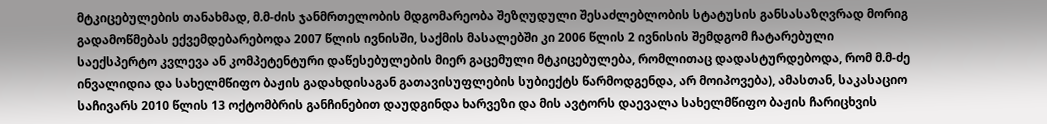მტკიცებულების თანახმად, მ.მ-ძის ჯანმრთელობის მდგომარეობა შეზღუდული შესაძლებლობის სტატუსის განსასაზღვრად მორიგ გადამოწმებას ექვემდებარებოდა 2007 წლის ივნისში, საქმის მასალებში კი 2006 წლის 2 ივნისის შემდგომ ჩატარებული საექსპერტო კვლევა ან კომპეტენტური დაწესებულების მიერ გაცემული მტკიცებულება, რომლითაც დადასტურდებოდა, რომ მ.მ-ძე ინვალიდია და სახელმწიფო ბაჟის გადახდისაგან გათავისუფლების სუბიექტს წარმოდგენდა, არ მოიპოვება), ამასთან, საკასაციო საჩივარს 2010 წლის 13 ოქტომბრის განჩინებით დაუდგინდა ხარვეზი და მის ავტორს დაევალა სახელმწიფო ბაჟის ჩარიცხვის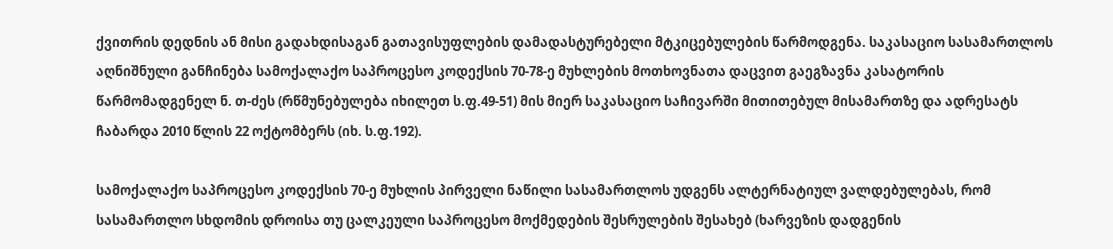ქვითრის დედნის ან მისი გადახდისაგან გათავისუფლების დამადასტურებელი მტკიცებულების წარმოდგენა. საკასაციო სასამართლოს აღნიშნული განჩინება სამოქალაქო საპროცესო კოდექსის 70-78-ე მუხლების მოთხოვნათა დაცვით გაეგზავნა კასატორის წარმომადგენელ ნ. თ-ძეს (რწმუნებულება იხილეთ ს.ფ.49-51) მის მიერ საკასაციო საჩივარში მითითებულ მისამართზე და ადრესატს ჩაბარდა 2010 წლის 22 ოქტომბერს (იხ. ს.ფ.192).

სამოქალაქო საპროცესო კოდექსის 70-ე მუხლის პირველი ნაწილი სასამართლოს უდგენს ალტერნატიულ ვალდებულებას, რომ სასამართლო სხდომის დროისა თუ ცალკეული საპროცესო მოქმედების შესრულების შესახებ (ხარვეზის დადგენის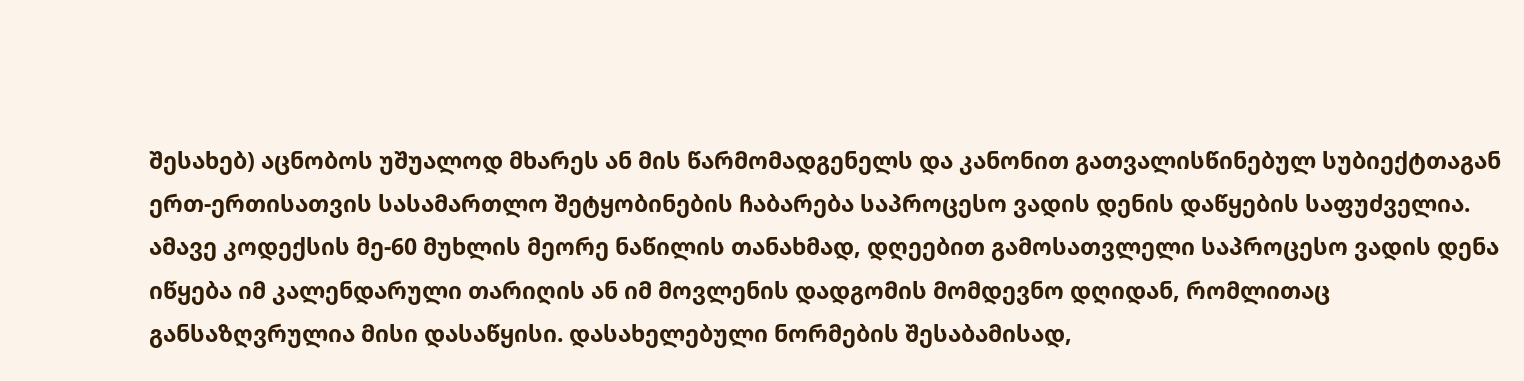შესახებ) აცნობოს უშუალოდ მხარეს ან მის წარმომადგენელს და კანონით გათვალისწინებულ სუბიექტთაგან ერთ-ერთისათვის სასამართლო შეტყობინების ჩაბარება საპროცესო ვადის დენის დაწყების საფუძველია. ამავე კოდექსის მე-60 მუხლის მეორე ნაწილის თანახმად, დღეებით გამოსათვლელი საპროცესო ვადის დენა იწყება იმ კალენდარული თარიღის ან იმ მოვლენის დადგომის მომდევნო დღიდან, რომლითაც განსაზღვრულია მისი დასაწყისი. დასახელებული ნორმების შესაბამისად,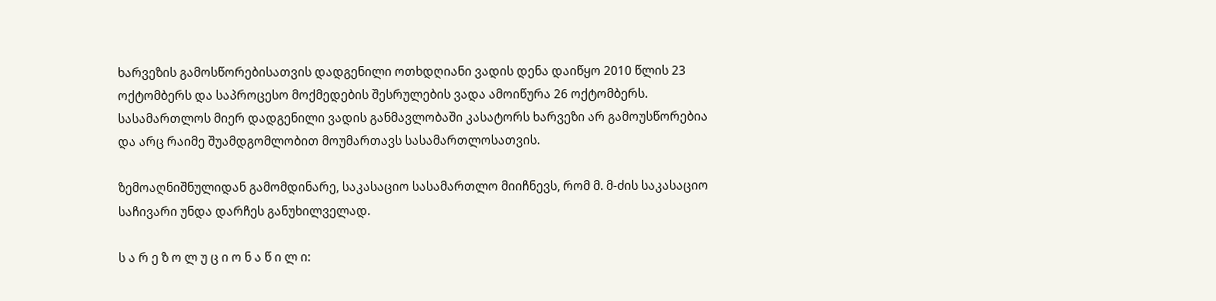ხარვეზის გამოსწორებისათვის დადგენილი ოთხდღიანი ვადის დენა დაიწყო 2010 წლის 23 ოქტომბერს და საპროცესო მოქმედების შესრულების ვადა ამოიწურა 26 ოქტომბერს. სასამართლოს მიერ დადგენილი ვადის განმავლობაში კასატორს ხარვეზი არ გამოუსწორებია და არც რაიმე შუამდგომლობით მოუმართავს სასამართლოსათვის.

ზემოაღნიშნულიდან გამომდინარე, საკასაციო სასამართლო მიიჩნევს, რომ მ. მ-ძის საკასაციო საჩივარი უნდა დარჩეს განუხილველად.

ს ა რ ე ზ ო ლ უ ც ი ო ნ ა წ ი ლ ი: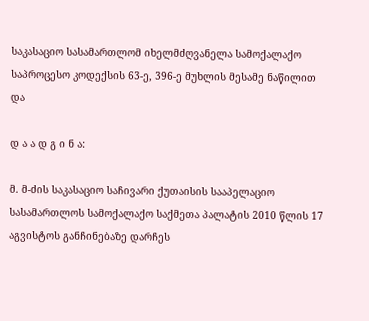საკასაციო სასამართლომ იხელმძღვანელა სამოქალაქო საპროცესო კოდექსის 63-ე, 396-ე მუხლის მესამე ნაწილით და

დ ა ა დ გ ი ნ ა:

მ. მ-ძის საკასაციო საჩივარი ქუთაისის სააპელაციო სასამართლოს სამოქალაქო საქმეთა პალატის 2010 წლის 17 აგვისტოს განჩინებაზე დარჩეს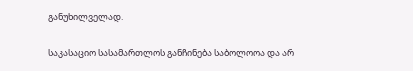განუხილველად.

საკასაციო სასამართლოს განჩინება საბოლოოა და არ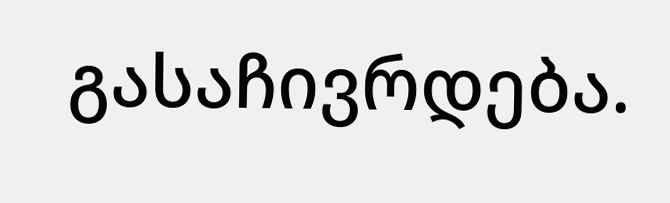გასაჩივრდება.